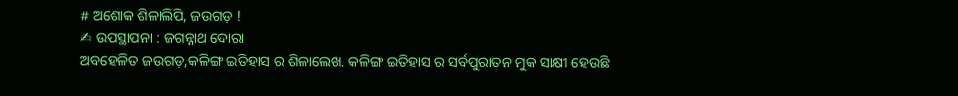# ଅଶୋକ ଶିଳାଲିପି, ଜଉଗଡ଼ !
✍ ଉପସ୍ଥାପନା : ଜଗନ୍ନାଥ ଦୋରା
ଅବହେଳିତ ଜଉଗଡ଼,କଳିଙ୍ଗ ଇତିହାସ ର ଶିଳାଲେଖ. କଳିଙ୍ଗ ଇତିହାସ ର ସର୍ବପୁରାତନ ମୁକ ସାକ୍ଷୀ ହେଉଛି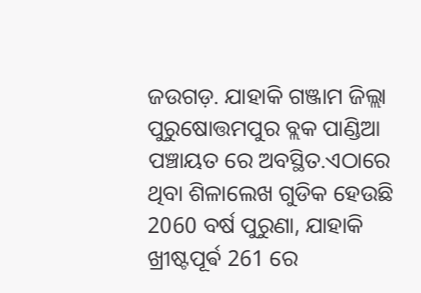ଜଉଗଡ଼. ଯାହାକି ଗଞ୍ଜାମ ଜିଲ୍ଲା ପୁରୁଷୋତ୍ତମପୁର ବ୍ଲକ ପାଣ୍ଡିଆ ପଞ୍ଚାୟତ ରେ ଅବସ୍ଥିତ.ଏଠାରେ ଥିବା ଶିଳାଲେଖ ଗୁଡିକ ହେଉଛି 2060 ବର୍ଷ ପୁରୁଣା, ଯାହାକି ଖ୍ରୀଷ୍ଟପୂର୍ଵ 261 ରେ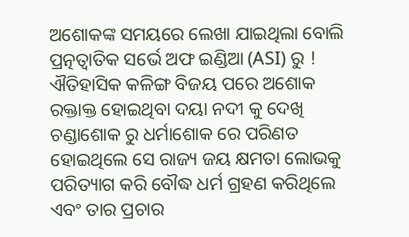ଅଶୋକଙ୍କ ସମୟରେ ଲେଖା ଯାଇଥିଲା ବୋଲି ପ୍ରତ୍ନତ୍ୱାତିକ ସର୍ଭେ ଅଫ ଇଣ୍ଡିଆ (ASI) ରୁ ! ଐତିହାସିକ କଳିଙ୍ଗ ବିଜୟ ପରେ ଅଶୋକ ରକ୍ତାକ୍ତ ହୋଇଥିବା ଦୟା ନଦୀ କୁ ଦେଖି ଚଣ୍ଡାଶୋକ ରୁ ଧର୍ମାଶୋକ ରେ ପରିଣତ ହୋଇଥିଲେ ସେ ରାଜ୍ୟ ଜୟ କ୍ଷମତା ଲୋଭକୁ ପରିତ୍ୟାଗ କରି ବୌଦ୍ଧ ଧର୍ମ ଗ୍ରହଣ କରିଥିଲେ ଏବଂ ତାର ପ୍ରଚାର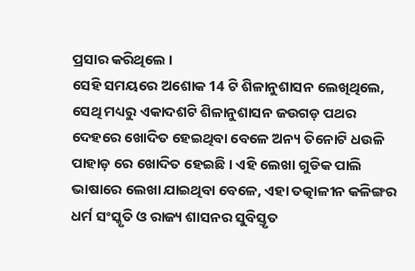ପ୍ରସାର କରିଥିଲେ ।
ସେହି ସମୟରେ ଅଶୋକ 14 ଟି ଶିଳାନୁଶାସନ ଲେଖିଥିଲେ, ସେଥି ମଧ୍ୟରୁ ଏକାଦଶଟି ଶିଳାନୁଶାସନ ଜଉଗଡ଼ ପଥର ଦେହରେ ଖୋଦିତ ହେଇଥିବା ବେଳେ ଅନ୍ୟ ତିନୋଟି ଧଉଳି ପାହାଡ଼ ରେ ଖୋଦିତ ହେଇଛି । ଏହି ଲେଖା ଗୁଡିକ ପାଲି ଭାଷାରେ ଲେଖା ଯାଇଥିବା ବେଳେ, ଏହା ତତ୍କାଳୀନ କଳିଙ୍ଗର ଧର୍ମ ସଂସ୍କୃତି ଓ ରାଜ୍ୟ ଶାସନର ସୁବିସ୍ତୃତ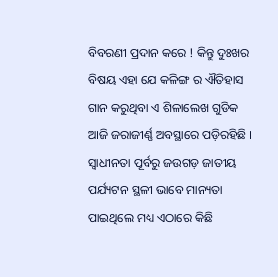ବିବରଣୀ ପ୍ରଦାନ କରେ ! କିନ୍ତୁ ଦୁଃଖର ବିଷୟ ଏହା ଯେ କଳିଙ୍ଗ ର ଐତିହାସ ଗାନ କରୁଥିବା ଏ ଶିଳାଲେଖ ଗୁଡିକ ଆଜି ଜରାଜୀର୍ଣ୍ଣ ଅବସ୍ଥାରେ ପଡ଼ିରହିଛି । ସ୍ୱାଧୀନତା ପୂର୍ବରୁ ଜଉଗଡ଼ ଜାତୀୟ ପର୍ଯ୍ୟଟନ ସ୍ଥଳୀ ଭାବେ ମାନ୍ୟତା ପାଇଥିଲେ ମଧ୍ୟ ଏଠାରେ କିଛି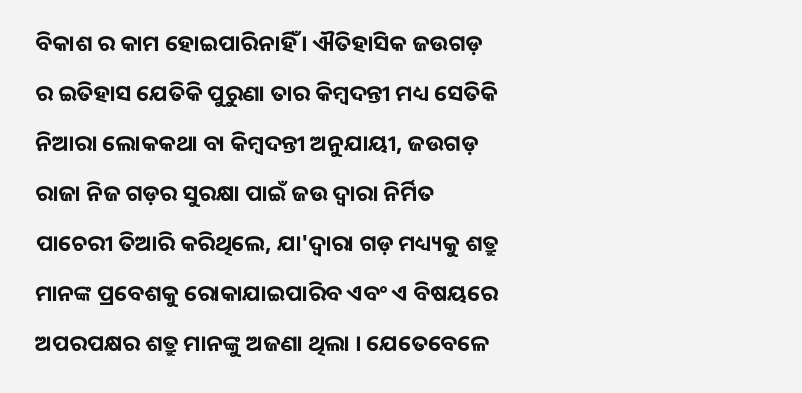ବିକାଶ ର କାମ ହୋଇପାରିନାହିଁ । ଐତିହାସିକ ଜଉଗଡ଼ ର ଇତିହାସ ଯେତିକି ପୁରୁଣା ତାର କିମ୍ବଦନ୍ତୀ ମଧ୍ୟ ସେତିକି ନିଆରା ଲୋକକଥା ବା କିମ୍ବଦନ୍ତୀ ଅନୁଯାୟୀ, ଜଉଗଡ଼ ରାଜା ନିଜ ଗଡ଼ର ସୁରକ୍ଷା ପାଇଁ ଜଉ ଦ୍ୱାରା ନିର୍ମିତ ପାଚେରୀ ତିଆରି କରିଥିଲେ, ଯା'ଦ୍ୱାରା ଗଡ଼ ମଧ୍ୟ୍ୟକୁ ଶତ୍ରୁ ମାନଙ୍କ ପ୍ରବେଶକୁ ରୋକାଯାଇପାରିବ ଏବଂ ଏ ବିଷୟରେ ଅପରପକ୍ଷର ଶତ୍ରୁ ମାନଙ୍କୁ ଅଜଣା ଥିଲା । ଯେତେବେଳେ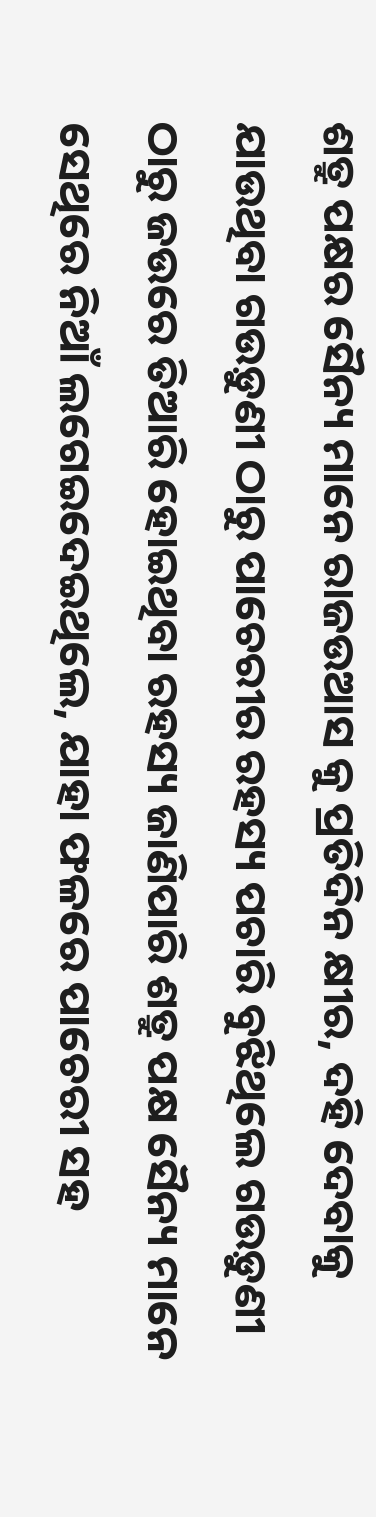ଶତ୍ରୁ ପକ୍ଷର ସୈନ୍ୟ ମାନେ ରାଜଉଆସ କୁ ପ୍ରତିଦିନ କ୍ଷୀର, ଦହି ଦେବାକୁ ଯାଉଥିବା ଗଉଡ଼ୁଣୀ ଠାରୁ ପାଚେରୀର ରହସ୍ୟ ପଚାରି ବୁଝିଥିଲେ ଗଉଡ଼ୁଣୀ ଠାରୁ ଜଉରେ ତିଆରି ହୋଇଥିବା ରହସ୍ୟ ଜାଣିପାରି ଶତ୍ରୁ ପକ୍ଷ ସୈନ୍ୟ ମାନେ ସେଥିରେ ନିଆଁ ଲଗେଇଦେଇଥିଲେ, ଯାହା ଫଳରେ ପାଚେରୀ ସହ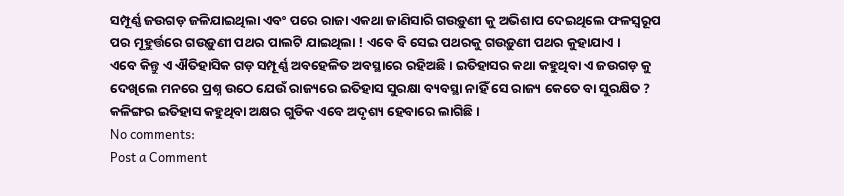ସମ୍ପୂର୍ଣ୍ଣ ଜଉଗଡ଼ ଜଳିଯାଇଥିଲା ଏବଂ ପରେ ରାଜା ଏକଥା ଜାଣିସାରି ଗଉଡ଼ୁଣୀ କୁ ଅଭିଶାପ ଦେଇଥିଲେ ଫଳସ୍ୱରୂପ ପର ମୂହୁର୍ତ୍ତରେ ଗଉଡ଼ୁଣୀ ପଥର ପାଲଟି ଯାଇଥିଲା ! ଏବେ ବି ସେଇ ପଥରକୁ ଗଉଡ଼ୁଣୀ ପଥର କୁହାଯାଏ ।
ଏବେ କିନ୍ତୁ ଏ ଐତିହାସିକ ଗଡ଼ ସମ୍ପୂର୍ଣ୍ଣ ଅବହେଳିତ ଅବସ୍ଥାରେ ରହିଅଛି । ଇତିହାସର କଥା କହୁଥିବା ଏ ଜଉଗଡ଼ କୁ ଦେଖିଲେ ମନରେ ପ୍ରଶ୍ନ ଉଠେ ଯେଉଁ ରାଜ୍ୟରେ ଇତିହାସ ସୁରକ୍ଷା ବ୍ୟବସ୍ଥା ନାହିଁ ସେ ରାଜ୍ୟ କେତେ ବା ସୁରକ୍ଷିତ ? କଳିଙ୍ଗର ଇତିହାସ କହୁଥିବା ଅକ୍ଷର ଗୁଡିକ ଏବେ ଅଦୃଶ୍ୟ ହେବାରେ ଲାଗିଛି ।
No comments:
Post a Comment